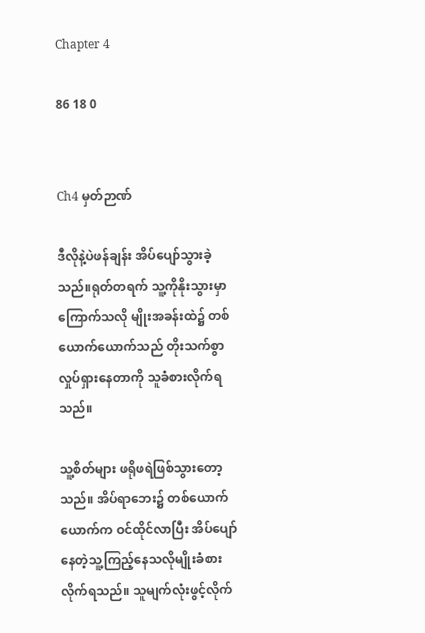Chapter 4

86 18 0


Ch4 မှတ်ဉာဏ်

ဒီလိုနဲ့ပဲဖန်ချန်း အိပ်ပျော်သွားခဲ့သည်။ရုတ်တရက် သူ့ကိုနိုးသွားမှာကြောက်သလို မျိုးအခန်းထဲ၌ တစ်ယောက်ယောက်သည် တိုးသက်စွာ လှုပ်ရှားနေတာကို သူခံစားလိုက်ရသည်။

သူ့စိတ်များ ဖရိုဖရဲဖြစ်သွားတော့သည်။ အိပ်ရာဘေး၌ တစ်ယောက်ယောက်က ဝင်ထိုင်လာပြီး အိပ်ပျော်နေတဲ့သူ့ကြည့်နေသလိုမျိုးခံစားလိုက်ရသည်။ သူမျက်လုံးဖွင့်လိုက်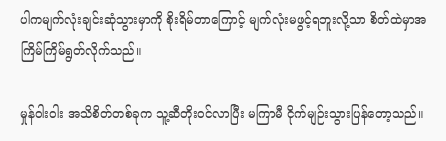ပါကမျက်လုံးချင်းဆုံသွားမှာကို စိုးရိမ်တာကြောင့် မျက်လုံးမဖွင့်ရဘူးလို့သာ စိတ်ထဲမှာအကြိမ်ကြိမ်ရွတ်လိုက်သည်။

မှုန်ဝါးဝါး အသိစိတ်တစ်ခုက သူ့ဆီတိုးဝင်လာပြီး မကြာမီ ငိုက်မျဉ်းသွားပြန်တော့သည်။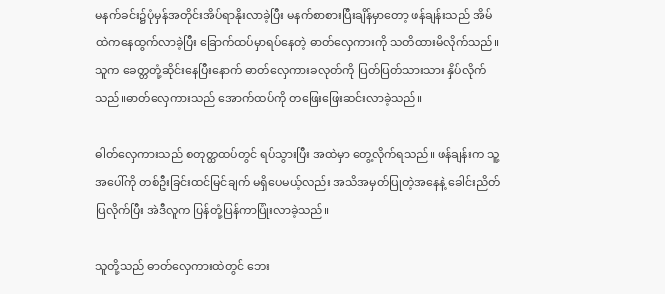မနက်ခင်း၌ပုံမှန်အတိုင်းအိပ်ရာနိုးလာခဲ့ပြီး မနက်စာစားပြီးချိန်မှာတော့ ဖန်ချန်းသည် အိမ်ထဲကနေထွက်လာခဲ့ပြီး ခြောက်ထပ်မှာရပ်နေတဲ့ ဓာတ်လှေကားကို သတိထားမိလိုက်သည်။ သူက ခေတ္တတုံ့ဆိုင်းနေပြီးနောက် ဓာတ်လှေကားခလုတ်ကို ပြတ်ပြတ်သားသား နှိပ်လိုက်သည်။ဓာတ်လှေကားသည် အောက်ထပ်ကို တဖြေးဖြေးဆင်းလာခဲ့သည်။

ဓါတ်လှေကားသည် စတုတ္ထထပ်တွင် ရပ်သွားပြီး အထဲမှာ တွေ့လိုက်ရသည်။ ဖန်ချန်းက သူ့အပေါ်ကို တစ်ဦးခြင်းထင်မြင်ချက် မရှိပေမယ့်လည်း အသိအမှတ်ပြုတဲ့အနေနဲ့ ခေါင်းညိတ်ပြလိုက်ပြီး အဲဒီလူက ပြန်တုံ့ပြန်ကာပြုံးလာခဲ့သည်။

သူတို့သည် ဓာတ်လှေကားထဲတွင် ဘေး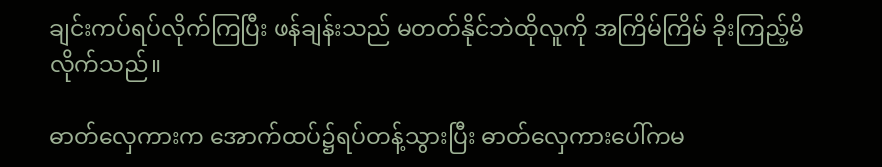ချင်းကပ်ရပ်လိုက်ကြပြီး ဖန်ချန်းသည် မတတ်နိုင်ဘဲထိုလူကို အကြိမ်ကြိမ် ခိုးကြည့်မိလိုက်သည်။

ဓာတ်လှေကားက အောက်ထပ်၌ရပ်တန့်သွားပြီး ဓာတ်လှေကားပေါ်ကမ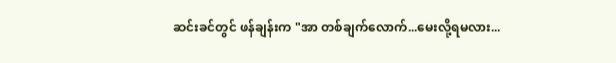ဆင်းခင်တွင် ဖန်ချန်းက "အာ တစ်ချက်လောက်...မေးလို့ရမလား...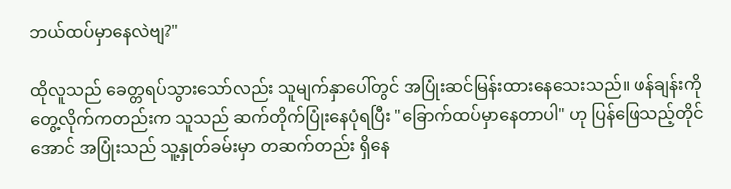ဘယ်ထပ်မှာနေလဲဗျ?"

ထိုလူသည် ခေတ္တရပ်သွားသော်လည်း သူမျက်နှာပေါ်တွင် အပြုံးဆင်မြန်းထားနေသေးသည်။ ဖန်ချန်းကို တွေ့လိုက်ကတည်းက သူသည် ဆက်တိုက်ပြုံးနေပုံရပြီး "ခြောက်ထပ်မှာနေတာပါ" ဟု ပြန်ဖြေသည့်တိုင်အောင် အပြုံးသည် သူ့နှုတ်ခမ်းမှာ တဆက်တည်း ရှိနေ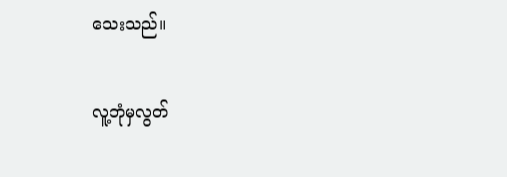သေးသည်။

လူ့ဘုံမှလွတ်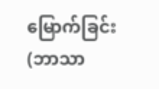မြောက်ခြင်း(ဘာသာ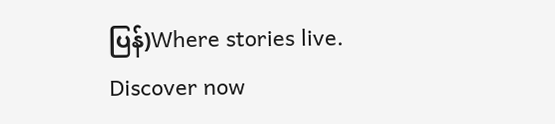ပြန်)Where stories live. Discover now